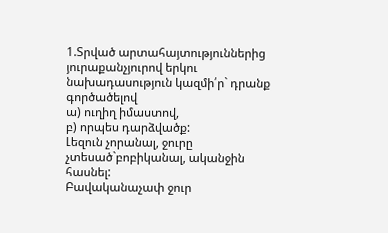1.Տրված արտահայտություններից յուրաքանչյուրով երկու նախադասություն կազմի՛ր` դրանք գործածելով
ա) ուղիղ իմաստով,
բ) որպես դարձվածք:
Լեզուն չորանալ, ջուրը չտեսած`բոբիկանալ, ականջին հասնել:
Բավականաչափ ջուր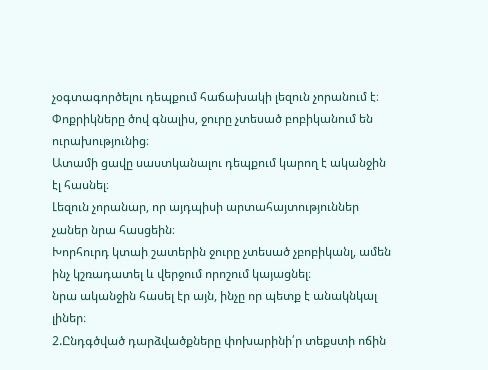չօգտագործելու դեպքում հաճախակի լեզուն չորանում է։
Փոքրիկները ծով գնալիս, ջուրը չտեսած բոբիկանում են ուրախությունից։
Ատամի ցավը սաստկանալու դեպքում կարող է ականջին էլ հասնել։
Լեզուն չորանար, որ այդպիսի արտահայտություններ չաներ նրա հասցեին։
Խորհուրդ կտաի շատերին ջուրը չտեսած չբոբիկանլ, ամեն ինչ կշռադատել և վերջում որոշում կայացնել։
նրա ականջին հասել էր այն, ինչը որ պետք է անակնկալ լիներ։
2.Ընդգծված դարձվածքները փոխարինի՛ր տեքստի ոճին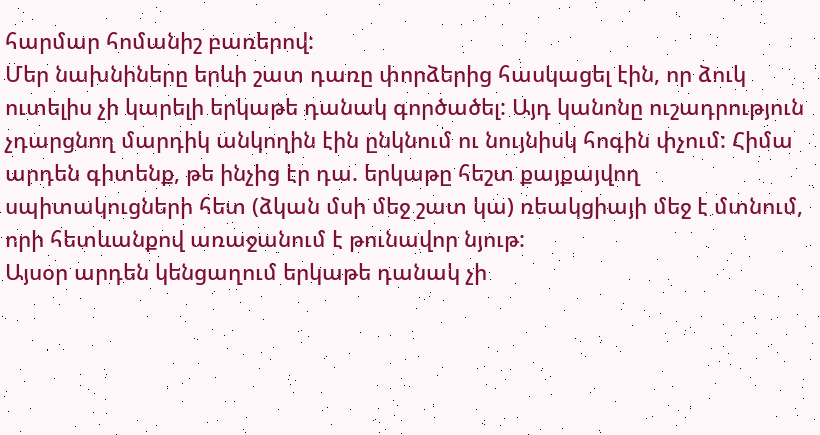հարմար հոմանիշ բառերով:
Մեր նախնիները երևի շատ դառը փորձերից հասկացել էին, որ ձուկ ուտելիս չի կարելի երկաթե դանակ գործածել: Այդ կանոնը ուշադրություն չդարցնող մարդիկ անկողին էին ընկնում ու նույնիսկ հոգին փչում: Հիմա արդեն գիտենք, թե ինչից էր դա. երկաթը հեշտ քայքայվող սպիտակուցների հետ (ձկան մսի մեջ շատ կա) ռեակցիայի մեջ է մտնում, որի հետևանքով առաջանում է թունավոր նյութ:
Այսօր արդեն կենցաղում երկաթե դանակ չի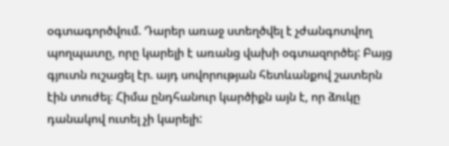օգտագործվում. Դարեր առաջ ստեղծվել է չժանգոտվող պողպատը, որը կարելի է առանց վախի օգտազործել: Բայց գյուտն ուշացել էր. այդ սովորության հետևանքով շատերն էին տուժել։ Հիմա ընդհանուր կարծիքն այն է, որ ձուկը դանակով ուտել չի կարելի: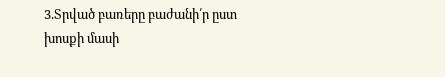3.Տրված բառերը բաժանի՛ր ըստ խոսքի մասի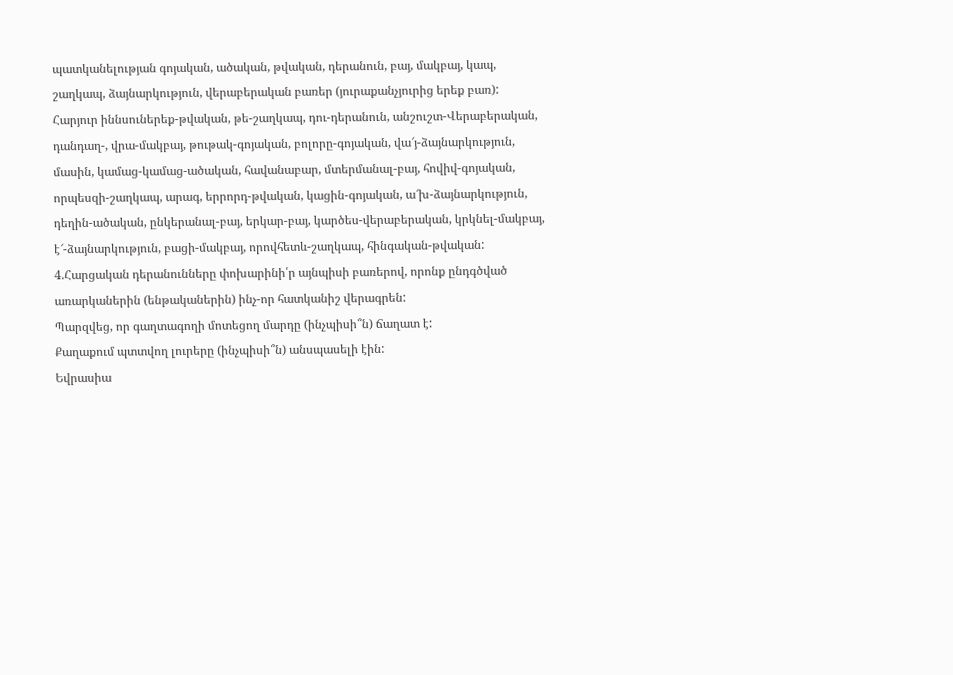պատկանելության գոյական, ածական, թվական, դերանուն, բայ, մակբայ, կապ, շաղկապ, ձայնարկություն, վերաբերական բառեր (յուրաքանչյուրից երեք բառ):
Հարյուր իննսուներեք-թվական, թե-շաղկապ, դու-դերանուն, անշուշտ-Վերաբերական, դանդաղ-, վրա-մակբայ, թութակ-գոյական, բոլորը-գոյական, վա՜յ-ձայնարկություն, մասին, կամաց-կամաց-ածական, հավանաբար, մտերմանալ-բայ, հովիվ-գոյական, որպեսզի-շաղկապ, արագ, երրորդ-թվական, կացին-գոյական, ա՜խ-ձայնարկություն, դեղին-ածական, ընկերանալ-բայ, երկար-բայ, կարծես-վերաբերական, կրկնել-մակբայ, է՜-ձայնարկություն, բացի-մակբայ, որովհետև-շաղկապ, հինգական-թվական:
4.Հարցական դերանունները փոխարինի՛ր այնպիսի բառերով, որոնք ընդգծված առարկաներին (ենթականերին) ինչ-որ հատկանիշ վերագրեն:
Պարզվեց, որ գաղտագողի մոտեցող մարդը (ինչպիսի՞ն) ճաղատ է:
Քաղաքում պտտվող լուրերը (ինչպիսի՞ն) անսպասելի էին:
Եվրասիա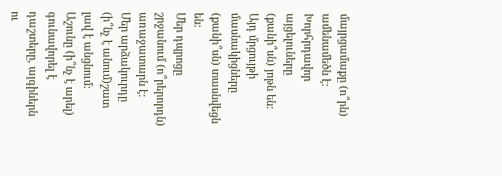մայրցամաքը (ո՞րն) ամենամեծն է:
Խորհրդավոր այցելուները (քանի՞սն) յոթն են:
Այդ մրցույթի մասնակիցները (քանի՞սն) տասնվեցն են:
Մեր դպրոցը շրջանում (ո՞րերորդն) առաջատարն է:
Մեր արձակուրդը (ի՞նչ է անում)շատ լավ է անցնում:
Աշունը (ի՞նչ է արել) գունավորել է դաշտերը, այգիներն ու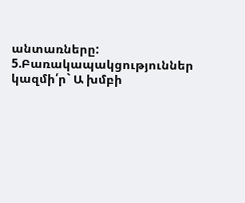անտառները:
5.Բառակապակցություններ կազմի՛ր` Ա խմբի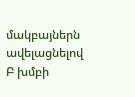մակբայներն ավելացնելով Բ խմբի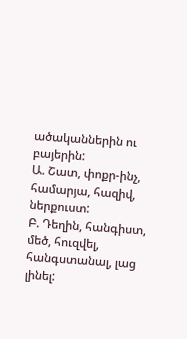ածականներին ու բայերին:
Ա. Շատ, փոքր-ինչ, համարյա, հազիվ, ներքուստ:
Բ. Դեղին, հանգիստ, մեծ, հուզվել, հանգստանալ, լաց լինել: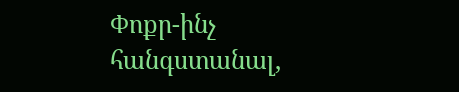Փոքր-ինչ հանգստանալ,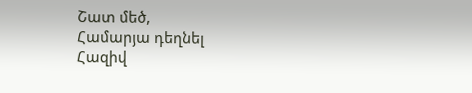Շատ մեծ,
Համարյա դեղնել
Հազիվ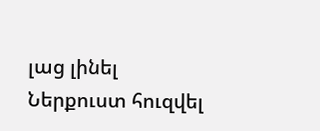լաց լինել
Ներքուստ հուզվել